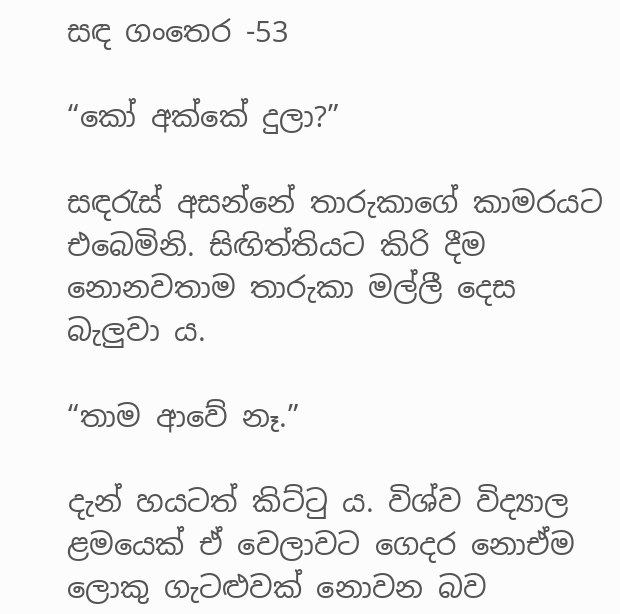සඳ ගංතෙර -53

“කෝ අක්කේ දුලා?”

සඳරැස් අසන්නේ තාරුකාගේ කාමරයට එබෙමිනි. සිඟිත්තියට කිරි දීම නොනවතාම තාරුකා මල්ලී දෙස බැලුවා ය.

“තාම ආවේ නෑ.”

දැන් හයටත් කිට්ටු ය. විශ්ව විද්‍යාල ළමයෙක් ඒ වෙලාවට ගෙදර නොඒම ලොකු ගැටළුවක් නොවන බව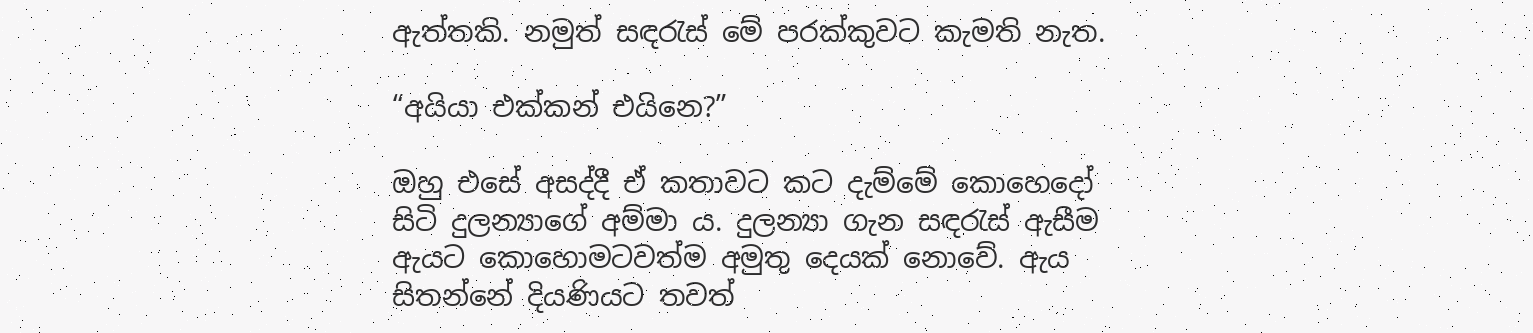ඇත්තකි. නමුත් සඳරැස් මේ පරක්කුවට කැමති නැත.

“අයියා එක්කන් එයිනෙ?”

ඔහු එසේ අසද්දී ඒ කතාවට කට දැම්මේ කොහෙදෝ සිටි දුලන්‍යාගේ අම්මා ය. දුලන්‍යා ගැන සඳරැස් ඇසීම ඇයට කොහොමටවත්ම අමුතු දෙයක් නොවේ. ඇය සිතන්නේ දියණියට තවත්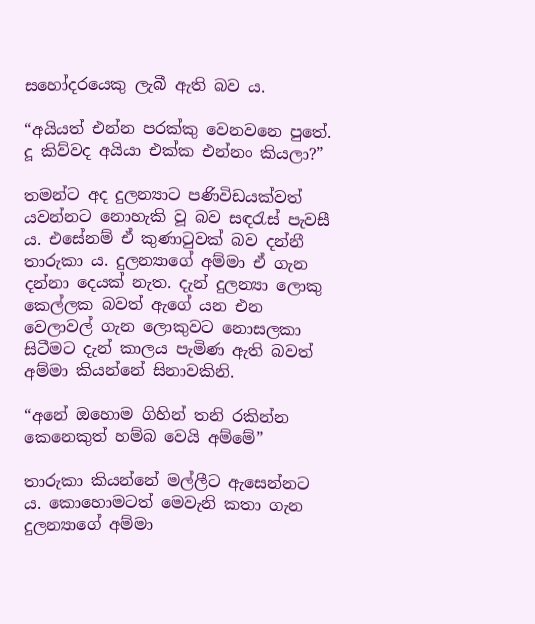සහෝදරයෙකු ලැබී ඇති බව ය.

“අයියත් එන්න පරක්කු වෙනවනෙ පුතේ. දූ කිව්වද අයියා එක්ක එන්නං කියලා?”

තමන්ට අද දුලන්‍යාට පණිවිඩයක්වත් යවන්නට නොහැකි වූ බව සඳරැස් පැවසී ය. එසේනම් ඒ කුණාටුවක් බව දන්නී තාරුකා ය. දුලන්‍යාගේ අම්මා ඒ ගැන දන්නා දෙයක් නැත. දැන් දුලන්‍යා ලොකු කෙල්ලක බවත් ඇගේ යන එන වෙලාවල් ගැන ලොකුවට නොසලකා සිටීමට දැන් කාලය පැමිණ ඇති බවත් අම්මා කියන්නේ සිනාවකිනි.

“අනේ ඔහොම ගිහින් තනි රකින්න කෙනෙකුත් හම්බ වෙයි අම්මේ”

තාරුකා කියන්නේ මල්ලීට ඇසෙන්නට ය. කොහොමටත් මෙවැනි කතා ගැන දුලන්‍යාගේ අම්මා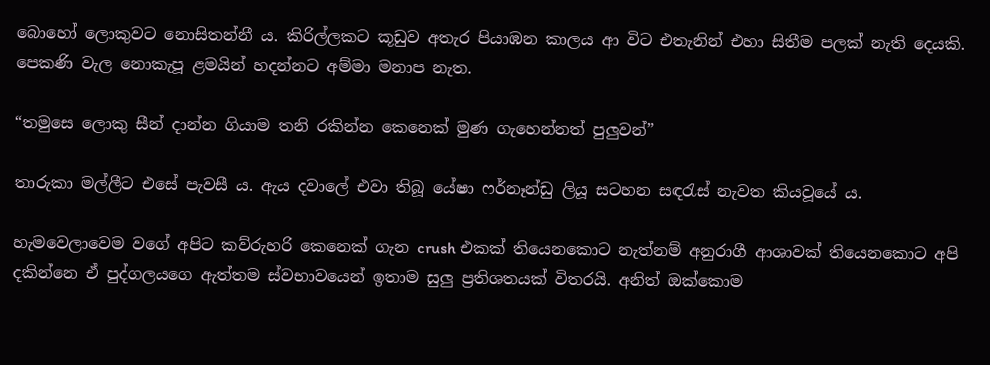බොහෝ ලොකුවට නොසිතන්නී ය. කිරිල්ලකට කූඩුව අතැර පියාඹන කාලය ආ විට එතැනින් එහා සිතීම පලක් නැති දෙයකි. පෙකණි වැල නොකැපූ ළමයින් හදන්නට අම්මා මනාප නැත.

“තමුසෙ ලොකු සීන් දාන්න ගියාම තනි රකින්න කෙනෙක් මුණ ගැහෙන්නත් පුලුවන්”

තාරුකා මල්ලීට එසේ පැවසී ය. ඇය දවාලේ එවා තිබූ යේෂා ෆර්නෑන්ඩු ලියූ සටහන සඳරැස් නැවත කියවූයේ ය.

හැමවෙලාවෙම වගේ අපිට කව්රුහරි කෙනෙක් ගැන crush එකක් තියෙනකොට නැත්නම් අනුරාගී ආශාවක් තියෙනකොට අපි දකින්නෙ ඒ පුද්ගලයගෙ ඇත්තම ස්වභාවයෙන් ඉතාම සුලු ප්‍රතිශතයක් විතරයි. අනිත් ඔක්කොම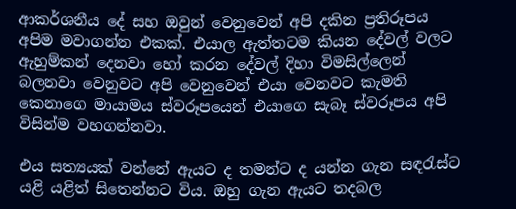ආකර්ශනීය දේ සහ ඔවුන් වෙනුවෙන් අපි දකින ප්‍රතිරූපය අපිම මවාගන්න එකක්. එයාල ඇත්තටම කියන දේවල් වලට ඇහුම්කන් දෙනවා හෝ කරන දේවල් දිහා විමසිල්ලෙන් බලනවා වෙනුවට අපි වෙනුවෙන් එයා වෙනවට කැමති කෙනාගෙ මායාමය ස්වරූපයෙන් එයාගෙ සැබෑ ස්වරූපය අපි විසින්ම වහගන්නවා.

එය සත්‍යයක් වන්නේ ඇයට ද තමන්ට ද යන්න ගැන සඳරැස්ට යළි යළිත් සිතෙන්නට විය. ඔහු ගැන ඇයට තදබල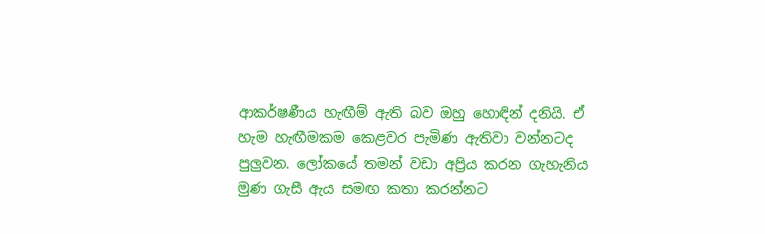ආකර්ෂණීය හැඟීම් ඇති බව ඔහු හොඳින් දනියි. ඒ හැම හැඟීමකම කෙළවර පැමිණ ඇතිවා වන්නටද පුලුවන. ලෝකයේ තමන් වඩා අප්‍රිය කරන ගැහැනිය මුණ ගැසී ඇය සමඟ කතා කරන්නට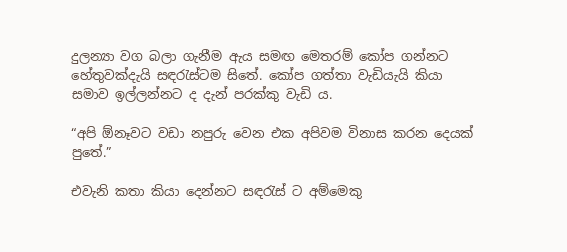දුලන්‍යා වග බලා ගැනීම ඇය සමඟ මෙතරම් කෝප ගන්නට හේතුවක්දැයි සඳරැස්ටම සිතේ. කෝප ගත්තා වැඩියැයි කියා සමාව ඉල්ලන්නට ද දැන් පරක්කු වැඩි ය.

“අපි ඕනෑවට වඩා නපුරු වෙන එක අපිවම විනාස කරන දෙයක් පුතේ.”

එවැනි කතා කියා දෙන්නට සඳරැස් ට අම්මෙකු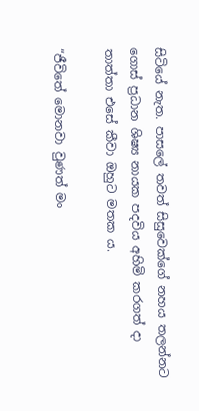සිටියේ නැත. පාසලේ තවත් සිසුවෙක්ගේ නහය තලන්නට ගොස් ප්‍රධාන ශිෂ්‍ය නායක පදවිය අහිමි කරගත් දා තාත්‍තා එසේ කීවා ඔහුට මතක ය.

“ජීවිතේ මොනවා වුණත් මං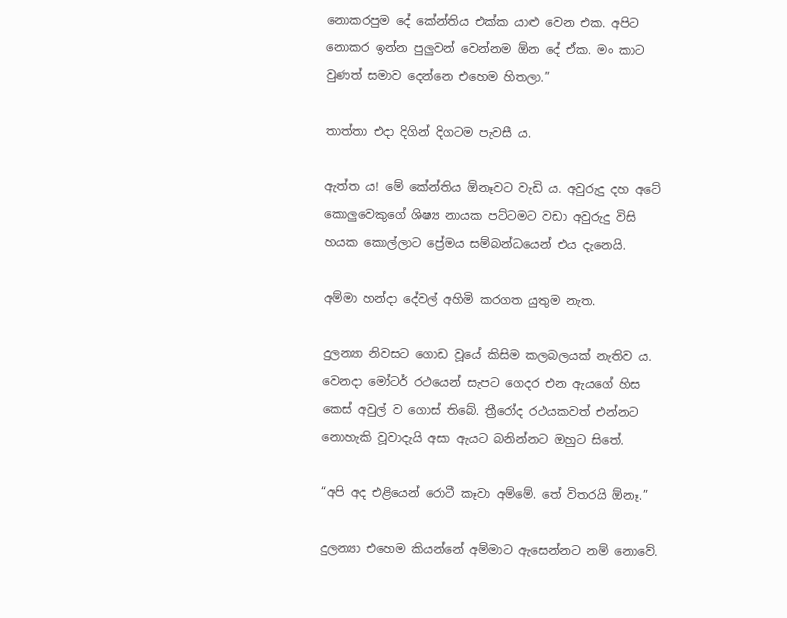නොකරපුම දේ කේන්තිය එක්ක යාළු වෙන එක. අපිට නොකර ඉන්න පුලුවන් වෙන්නම ඕන දේ ඒක. මං කාට වුණත් සමාව දෙන්නෙ එහෙම හිතලා.”

තාත්තා එදා දිගින් දිගටම පැවසී ය.

ඇත්ත ය! මේ කේන්තිය ඕනෑවට වැඩි ය. අවුරුදු දහ අටේ කොලුවෙකුගේ ශිෂ්‍ය නායක පට්ටමට වඩා අවුරුදු විසි හයක කොල්ලාට ප්‍රේමය සම්බන්ධයෙන් එය දැනෙයි.

අම්මා හන්දා දේවල් අහිමි කරගත යුතුම නැත.

දුලන්‍යා නිවසට ගොඩ වූයේ කිසිම කලබලයක් නැතිව ය. වෙනදා මෝටර් රථයෙන් සැපට ගෙදර එන ඇයගේ හිස කෙස් අවුල් ව ගොස් තිබේ. ත්‍රීරෝද රථයකවත් එන්නට නොහැකි වූවාදැයි අසා ඇයට බනින්නට ඔහුට සිතේ.

“අපි අද එළියෙන් රොටී කෑවා අම්මේ. තේ විතරයි ඕනෑ.”

දුලන්‍යා එහෙම කියන්නේ අම්මාට ඇසෙන්නට නම් නොවේ.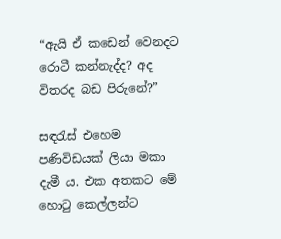“ඇයි ඒ කඩෙන් වෙනදට රොටී කන්නැද්ද? අද විතරද බඩ පිරුනේ?”

සඳරැස් එහෙම පණිවිඩයක් ලියා මකා දැමී ය. එක අතකට මේ හොටු කෙල්ලන්ට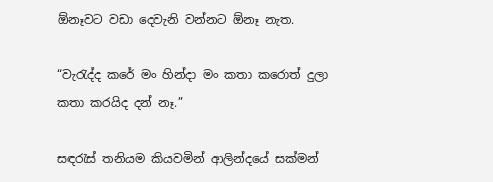ඕනෑවට වඩා දෙවැනි වන්නට ඕනෑ නැත.

“වැරැද්ද කරේ මං හින්දා මං කතා කරොත් දුලා කතා කරයිද දන් නෑ.”

සඳරැස් තනියම කියවමින් ආලින්දයේ සක්මන්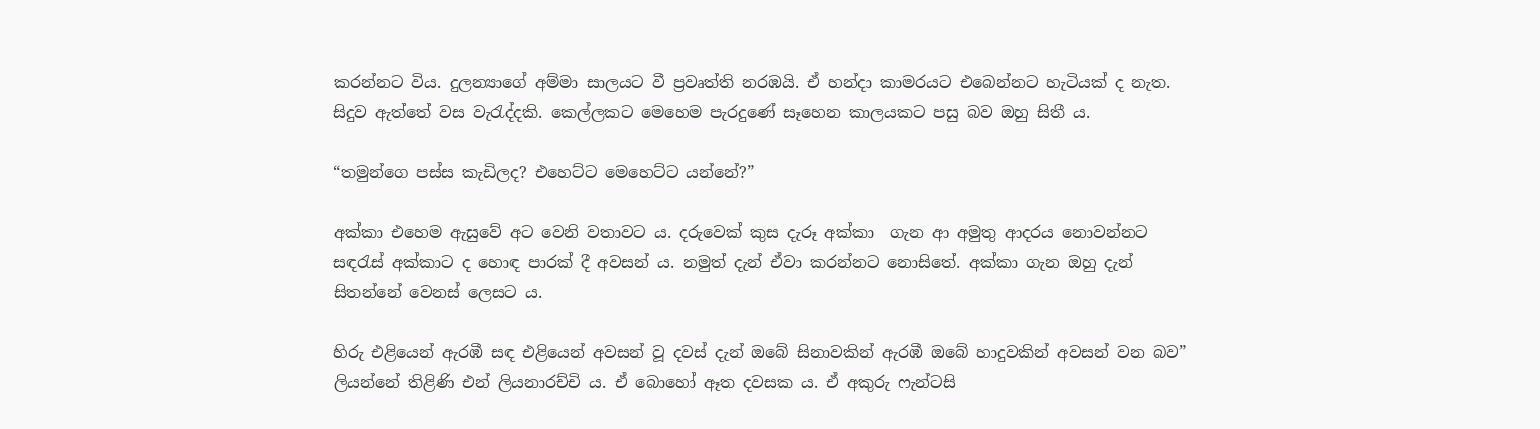කරන්නට විය. දුලන්‍යාගේ අම්මා සාලයට වී ප්‍රවෘත්ති නරඹයි. ඒ හන්දා කාමරයට එබෙන්නට හැටියක් ද නැත. සිදුව ඇත්තේ වස වැරැද්දකි. කෙල්ලකට මෙහෙම පැරදුණේ සෑහෙන කාලයකට පසු බව ඔහු සිතී ය.

“තමුන්ගෙ පස්ස කැඩිලද? එහෙට්ට මෙහෙට්ට යන්නේ?”

අක්කා එහෙම ඇසුවේ අට වෙනි වතාවට ය. දරුවෙක් කුස දැරූ අක්කා  ගැන ආ අමුතු ආදරය නොවන්නට සඳරැස් අක්කාට ද හොඳ පාරක් දී අවසන් ය. නමුත් දැන් ඒවා කරන්නට නොසිතේ. අක්කා ගැන ඔහු දැන් සිතන්නේ වෙනස් ලෙසට ය.

හිරු එළියෙන් ඇරඹී සඳ එළියෙන් අවසන් වූ දවස් දැන් ඔබේ සිනාවකින් ඇරඹී ඔබේ හාදුවකින් අවසන් වන බව” ලියන්නේ තිළිණි එන් ලියනාරච්චි ය. ඒ බොහෝ ඈත දවසක ය. ඒ අකුරු ෆැන්ටසි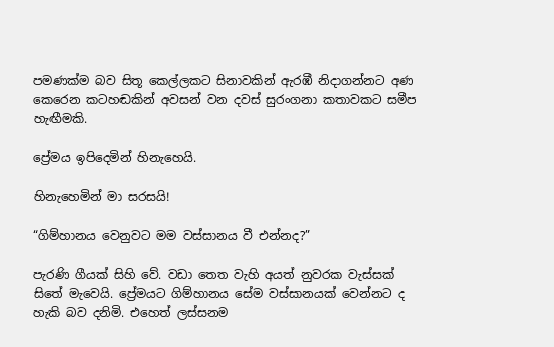පමණක්ම බව සිතූ කෙල්ලකට සිනාවකින් ඇරඹී නිදාගන්නට අණ කෙරෙන කටහඬකින් අවසන් වන දවස් සුරංගනා කතාවකට සමීප හැඟීමකි.

ප්‍රේමය ඉපිදෙමින් හිනැහෙයි.

හිනැහෙමින් මා සරසයි!

“ගිම්හානය වෙනුවට මම වස්සානය වී එන්නද?”

පැරණි ගීයක් සිහි වේ. වඩා තෙත වැහි අයත් නුවරක වැස්සක් සිතේ මැවෙයි. ප්‍රේමයට ගිම්හානය සේම වස්සානයක් වෙන්නට ද හැකි බව දනිමි. එහෙත් ලස්සනම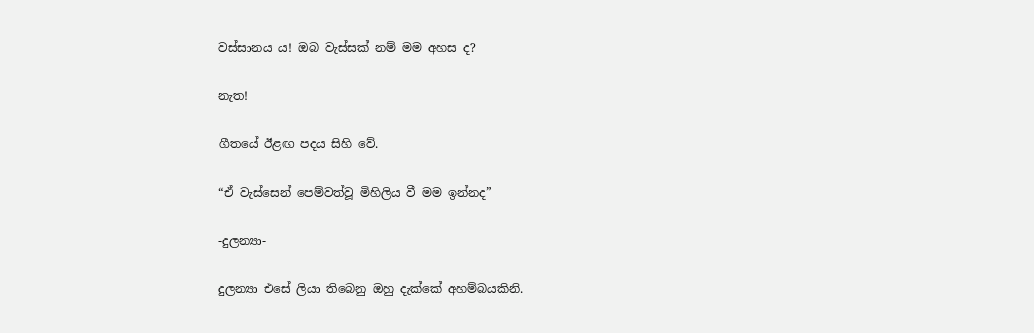වස්සානය ය! ඔබ වැස්සක් නම් මම අහස ද?

නැත!

ගීතයේ ඊළඟ පදය සිහි වේ.

“ඒ වැස්සෙන් පෙම්වත්වූ මිහිලිය වී මම ඉන්නද”

-දුලන්‍යා-

දුලන්‍යා එසේ ලියා තිබෙනු ඔහු දැක්කේ අහම්බයකිනි.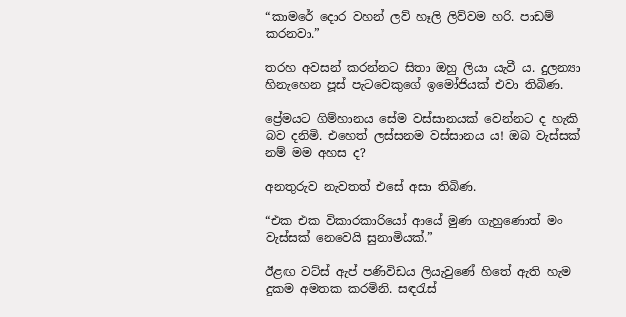“කාමරේ දොර වහන් ලව් හෑලි ලිව්වම හරි. පාඩම් කරනවා.”

තරහ අවසන් කරන්නට සිතා ඔහු ලියා යැවී ය. දුලන්‍යා හිනැහෙන පූස් පැටවෙකුගේ ඉමෝජියක් එවා තිබිණ.

ප්‍රේමයට ගිම්හානය සේම වස්සානයක් වෙන්නට ද හැකි බව දනිමි. එහෙත් ලස්සනම වස්සානය ය! ඔබ වැස්සක් නම් මම අහස ද?

අනතුරුව නැවතත් එසේ අසා තිබිණ.

“එක එක විකාරකාරියෝ ආයේ මුණ ගැහුණොත් මං වැස්සක් නෙවෙයි සුනාමියක්.”

ඊළඟ වට්ස් ඇප් පණිවිඩය ලියැවුණේ හිතේ ඇති හැම දුකම අමතක කරමිනි. සඳරැස්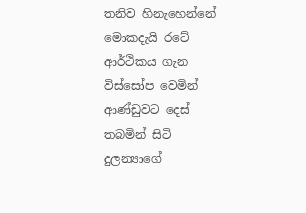තනිව හිනැහෙන්නේ මොකදැයි රටේ ආර්ථිකය ගැන විස්සෝප වෙමින් ආණ්ඩුවට දෙස් තබමින් සිටි දුලන්‍යාගේ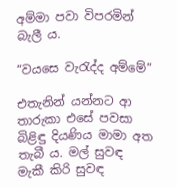අම්මා පවා විපරමින් බැලී ය.

“වයසෙ වැරැද්ද අම්මේ”

එතැනින් යන්නට ආ තාරුකා එසේ පවසා බිළිඳු දියණිය මාමා අත තැබී ය. මල් සුවඳ මැකී කිරි සුවඳ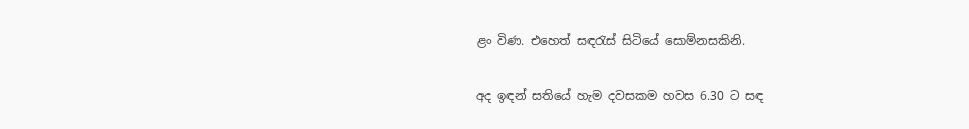ළං විණ. එහෙත් සඳරැස් සිටියේ සොම්නසකිනි.

අද ඉඳන් සතියේ හැම දවසකම හවස 6.30 ට සඳ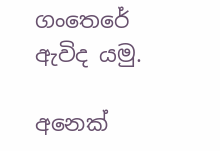ගංතෙරේ ඇවිද යමු.

අනෙක්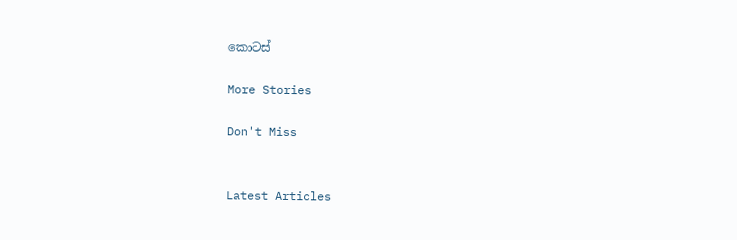කොටස්

More Stories

Don't Miss


Latest Articles